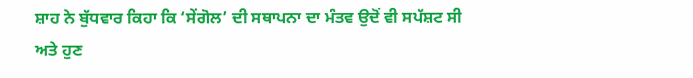ਸ਼ਾਹ ਨੇ ਬੁੱਧਵਾਰ ਕਿਹਾ ਕਿ ‘ਸੇਂਗੋਲ’ ਦੀ ਸਥਾਪਨਾ ਦਾ ਮੰਤਵ ਉਦੋਂ ਵੀ ਸਪੱਸ਼ਟ ਸੀ
ਅਤੇ ਹੁਣ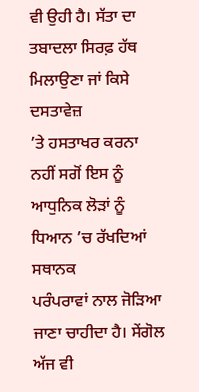ਵੀ ਉਹੀ ਹੈ। ਸੱਤਾ ਦਾ ਤਬਾਦਲਾ ਸਿਰਫ਼ ਹੱਥ ਮਿਲਾਉਣਾ ਜਾਂ ਕਿਸੇ ਦਸਤਾਵੇਜ਼
’ਤੇ ਹਸਤਾਖਰ ਕਰਨਾ ਨਹੀਂ ਸਗੋਂ ਇਸ ਨੂੰ ਆਧੁਨਿਕ ਲੋੜਾਂ ਨੂੰ ਧਿਆਨ ’ਚ ਰੱਖਦਿਆਂ ਸਥਾਨਕ
ਪਰੰਪਰਾਵਾਂ ਨਾਲ ਜੋੜਿਆ ਜਾਣਾ ਚਾਹੀਦਾ ਹੈ। ਸੇਂਗੋਲ ਅੱਜ ਵੀ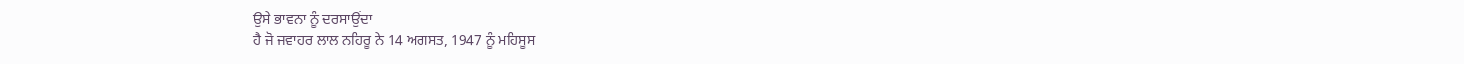ਉਸੇ ਭਾਵਨਾ ਨੂੰ ਦਰਸਾਉਂਦਾ
ਹੈ ਜੋ ਜਵਾਹਰ ਲਾਲ ਨਹਿਰੂ ਨੇ 14 ਅਗਸਤ, 1947 ਨੂੰ ਮਹਿਸੂਸ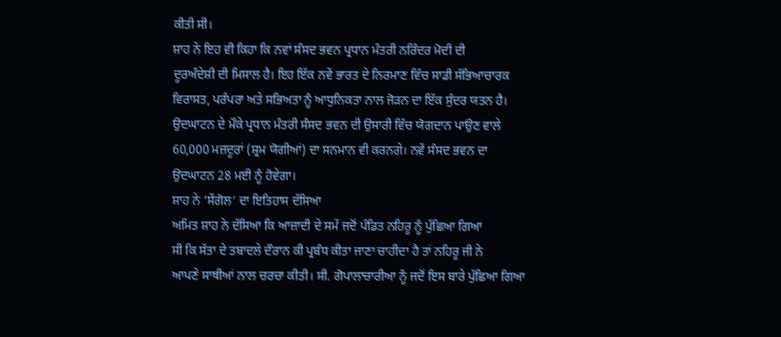ਕੀਤੀ ਸੀ।
ਸ਼ਾਹ ਨੇ ਇਹ ਵੀ ਕਿਹਾ ਕਿ ਨਵਾਂ ਸੰਸਦ ਭਵਨ ਪ੍ਰਧਾਨ ਮੰਤਰੀ ਨਰਿੰਦਰ ਮੋਦੀ ਦੀ
ਦੂਰਅੰਦੇਸ਼ੀ ਦੀ ਮਿਸਾਲ ਹੈ। ਇਹ ਇੱਕ ਨਵੇਂ ਭਾਰਤ ਦੇ ਨਿਰਮਾਣ ਵਿੱਚ ਸਾਡੀ ਸੱਭਿਆਚਾਰਕ
ਵਿਰਾਸਤ, ਪਰੰਪਰਾ ਅਤੇ ਸਭਿਅਤਾ ਨੂੰ ਆਧੁਨਿਕਤਾ ਨਾਲ ਜੋੜਨ ਦਾ ਇੱਕ ਸੁੰਦਰ ਯਤਨ ਹੈ।
ਉਦਘਾਟਨ ਦੇ ਮੌਕੇ ਪ੍ਰਧਾਨ ਮੰਤਰੀ ਸੰਸਦ ਭਵਨ ਦੀ ਉਸਾਰੀ ਵਿੱਚ ਯੋਗਦਾਨ ਪਾਉਣ ਵਾਲੇ
60,000 ਮਜ਼ਦੂਰਾਂ (ਸ਼੍ਰਮ ਯੋਗੀਆਂ) ਦਾ ਸਨਮਾਨ ਵੀ ਕਰਨਗੇ। ਨਵੇਂ ਸੰਸਦ ਭਵਨ ਦਾ
ਉਦਘਾਟਨ 28 ਮਈ ਨੂੰ ਹੋਵੇਗਾ।
ਸ਼ਾਹ ਨੇ ‘ਸੇਂਗੋਲ’ ਦਾ ਇਤਿਹਾਸ ਦੱਸਿਆ
ਅਮਿਤ ਸ਼ਾਹ ਨੇ ਦੱਸਿਆ ਕਿ ਆਜ਼ਾਦੀ ਦੇ ਸਮੇਂ ਜਦੋਂ ਪੰਡਿਤ ਨਹਿਰੂ ਨੂੰ ਪੁੱਛਿਆ ਗਿਆ
ਸੀ ਕਿ ਸੱਤਾ ਦੇ ਤਬਾਦਲੇ ਦੌਰਾਨ ਕੀ ਪ੍ਰਬੰਧ ਕੀਤਾ ਜਾਣਾ ਚਾਹੀਦਾ ਹੈ ਤਾਂ ਨਹਿਰੂ ਜੀ ਨੇ
ਆਪਣੇ ਸਾਥੀਆਂ ਨਾਲ ਚਰਚਾ ਕੀਤੀ। ਸੀ. ਗੋਪਾਲਾਚਾਰੀਆ ਨੂੰ ਜਦੋਂ ਇਸ ਬਾਰੇ ਪੁੱਛਿਆ ਗਿਆ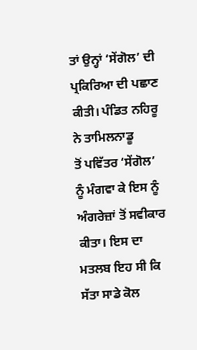ਤਾਂ ਉਨ੍ਹਾਂ ‘ਸੇਂਗੋਲ’ ਦੀ ਪ੍ਰਕਿਰਿਆ ਦੀ ਪਛਾਣ ਕੀਤੀ। ਪੰਡਿਤ ਨਹਿਰੂ ਨੇ ਤਾਮਿਲਨਾਡੂ
ਤੋਂ ਪਵਿੱਤਰ ‘ਸੇਂਗੋਲ’ ਨੂੰ ਮੰਗਵਾ ਕੇ ਇਸ ਨੂੰ ਅੰਗਰੇਜ਼ਾਂ ਤੋਂ ਸਵੀਕਾਰ ਕੀਤਾ। ਇਸ ਦਾ
ਮਤਲਬ ਇਹ ਸੀ ਕਿ ਸੱਤਾ ਸਾਡੇ ਕੋਲ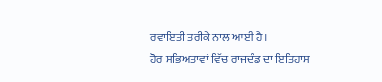ਰਵਾਇਤੀ ਤਰੀਕੇ ਨਾਲ ਆਈ ਹੈ।
ਹੋਰ ਸਭਿਅਤਾਵਾਂ ਵਿੱਚ ਰਾਜਦੰਡ ਦਾ ਇਤਿਹਾਸ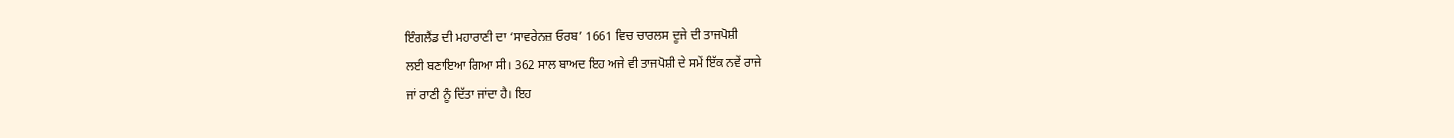ਇੰਗਲੈਂਡ ਦੀ ਮਹਾਰਾਣੀ ਦਾ ‘ਸਾਵਰੇਨਜ਼ ਓਰਬ’ 1661 ਵਿਚ ਚਾਰਲਸ ਦੂਜੇ ਦੀ ਤਾਜਪੋਸ਼ੀ
ਲਈ ਬਣਾਇਆ ਗਿਆ ਸੀ। 362 ਸਾਲ ਬਾਅਦ ਇਹ ਅਜੇ ਵੀ ਤਾਜਪੋਸ਼ੀ ਦੇ ਸਮੇਂ ਇੱਕ ਨਵੇਂ ਰਾਜੇ
ਜਾਂ ਰਾਣੀ ਨੂੰ ਦਿੱਤਾ ਜਾਂਦਾ ਹੈ। ਇਹ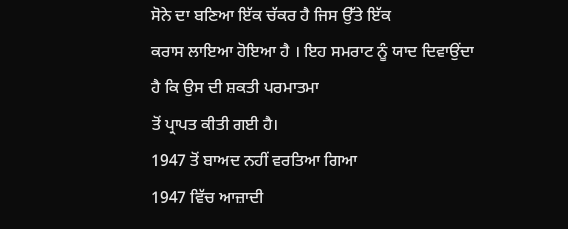ਸੋਨੇ ਦਾ ਬਣਿਆ ਇੱਕ ਚੱਕਰ ਹੈ ਜਿਸ ਉੱਤੇ ਇੱਕ
ਕਰਾਸ ਲਾਇਆ ਹੋਇਆ ਹੈ । ਇਹ ਸਮਰਾਟ ਨੂੰ ਯਾਦ ਦਿਵਾਉਂਦਾ ਹੈ ਕਿ ਉਸ ਦੀ ਸ਼ਕਤੀ ਪਰਮਾਤਮਾ
ਤੋਂ ਪ੍ਰਾਪਤ ਕੀਤੀ ਗਈ ਹੈ।
1947 ਤੋਂ ਬਾਅਦ ਨਹੀਂ ਵਰਤਿਆ ਗਿਆ
1947 ਵਿੱਚ ਆਜ਼ਾਦੀ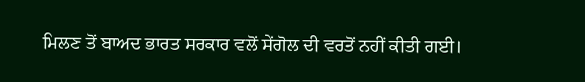ਮਿਲਣ ਤੋਂ ਬਾਅਦ ਭਾਰਤ ਸਰਕਾਰ ਵਲੋਂ ਸੇਂਗੋਲ ਦੀ ਵਰਤੋਂ ਨਹੀਂ ਕੀਤੀ ਗਈ।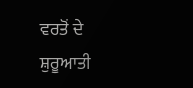ਵਰਤੋਂ ਦੇ ਸ਼ੁਰੂਆਤੀ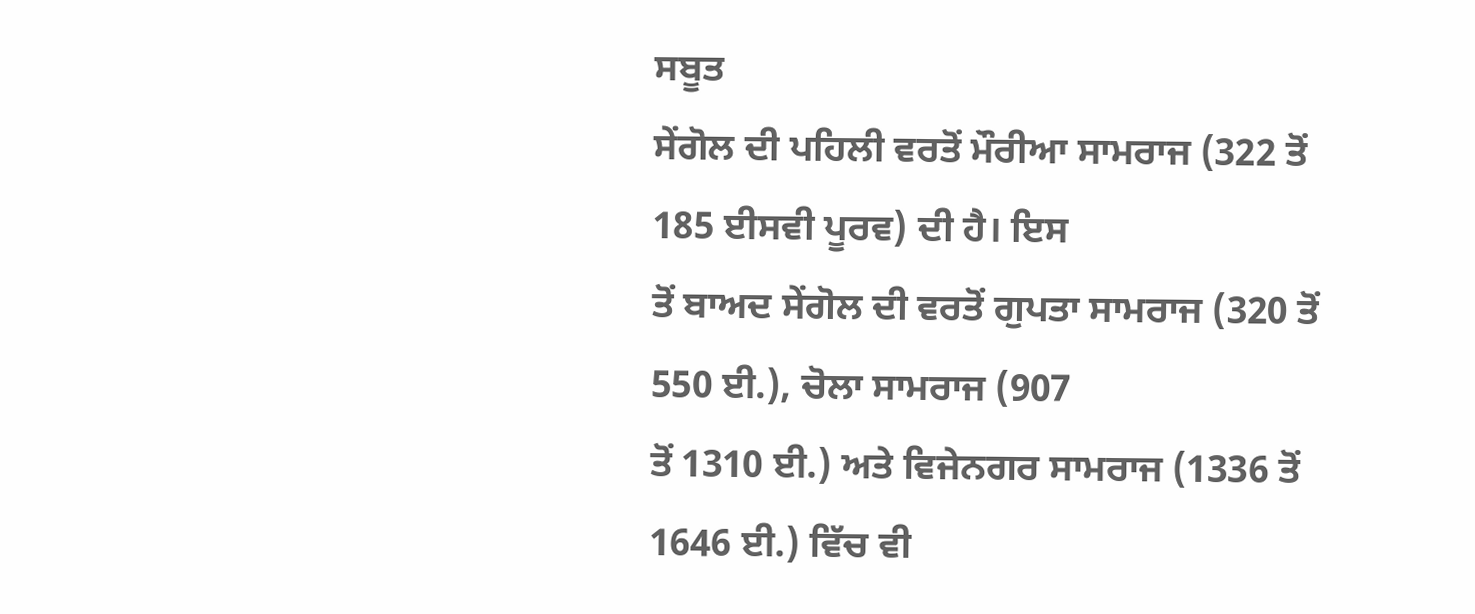ਸਬੂਤ
ਸੇਂਗੋਲ ਦੀ ਪਹਿਲੀ ਵਰਤੋਂ ਮੌਰੀਆ ਸਾਮਰਾਜ (322 ਤੋਂ 185 ਈਸਵੀ ਪੂਰਵ) ਦੀ ਹੈ। ਇਸ
ਤੋਂ ਬਾਅਦ ਸੇਂਗੋਲ ਦੀ ਵਰਤੋਂ ਗੁਪਤਾ ਸਾਮਰਾਜ (320 ਤੋਂ 550 ਈ.), ਚੋਲਾ ਸਾਮਰਾਜ (907
ਤੋਂ 1310 ਈ.) ਅਤੇ ਵਿਜੇਨਗਰ ਸਾਮਰਾਜ (1336 ਤੋਂ 1646 ਈ.) ਵਿੱਚ ਵੀ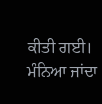ਕੀਤੀ ਗਈ।
ਮੰਨਿਆ ਜਾਂਦਾ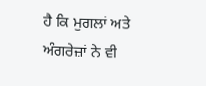ਹੈ ਕਿ ਮੁਗਲਾਂ ਅਤੇ ਅੰਗਰੇਜ਼ਾਂ ਨੇ ਵੀ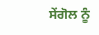ਸੇਂਗੋਲ ਨੂੰ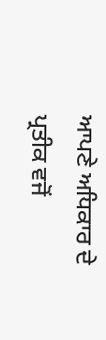ਆਪਣੇ ਅਧਿਕਾਰ ਦੇ
ਪ੍ਰਤੀਕ ਵਜੋਂ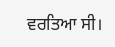ਵਰਤਿਆ ਸੀ।